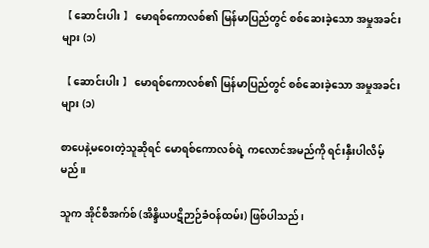【 ဆောင်းပါး 】 မောရစ်ကောလစ်၏ မြန်မာပြည်တွင် စစ်ဆေးခဲ့သော အမှုအခင်းများ (၁)

【 ဆောင်းပါး 】 မောရစ်ကောလစ်၏ မြန်မာပြည်တွင် စစ်ဆေးခဲ့သော အမှုအခင်းများ (၁)

စာပေနဲ့မဝေးတဲ့သူဆိုရင် မောရစ်ကောလစ်ရဲ့ ကလောင်အမည်ကို ရင်းနှီးပါလိမ့်မည်။

သူက အိုင်စီအက်စ် (အိန္ဒိယပဋိဉာဉ်ခံဝန်ထမ်း) ဖြစ်ပါသည်၊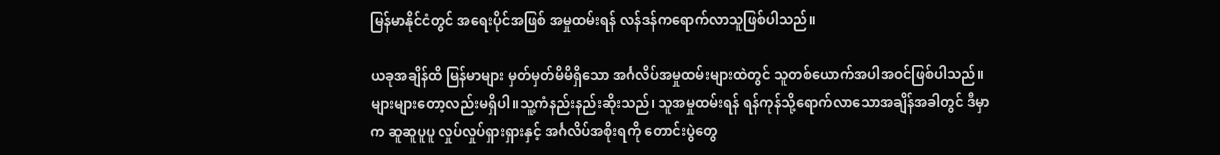မြန်မာနိုင်ငံတွင် အရေးပိုင်အဖြစ် အမှုထမ်းရန် လန်ဒန်ကရောက်လာသူဖြစ်ပါသည်။

ယခုအချိန်ထိ မြန်မာများ မှတ်မှတ်မိမိရှိသော အင်္ဂလိပ်အမှုထမ်းများထဲတွင် သူတစ်ယောက်အပါအဝင်ဖြစ်ပါသည်။များများတော့လည်းမရှိပါ။သူ့ကံနည်းနည်းဆိုးသည်၊ သူအမှုထမ်းရန် ရန်ကုန်သို့ရောက်လာသောအချိန်အခါတွင် ဒီမှာက ဆူဆူပူပူ လှုပ်လှုပ်ရှားရှားနှင့် အင်္ဂလိပ်အစိုးရကို တောင်းပွဲတွေ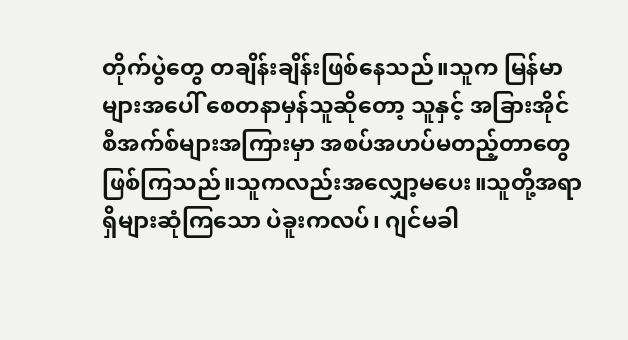တိုက်ပွဲတွေ တချိန်းချိန်းဖြစ်နေသည်။သူက မြန်မာများအပေါ် စေတနာမှန်သူဆိုတော့ သူနှင့် အခြားအိုင်စီအက်စ်များအကြားမှာ အစပ်အဟပ်မတည့်တာတွေဖြစ်ကြသည်။သူကလည်းအလျှော့မပေး။သူတို့အရာရှိများဆုံကြသော ပဲခူးကလပ်၊ ဂျင်မခါ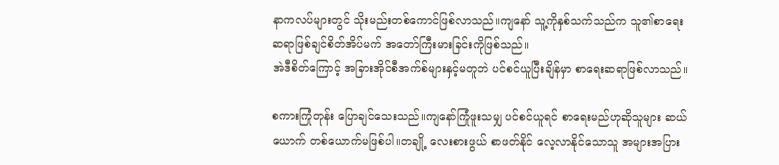နာကလပ်များတွင် သိုးမည်းတစ်ကောင်ဖြစ်လာသည်။ကျနော် သူ့ကိုနှစ်သက်သည်က သူ၏စာရေးဆရာဖြစ်ချင်စိတ်အိပ်မက် အတော်ကြီးမားခြင်းကိုဖြစ်သည်။
အဲဒီစိတ်ကြောင့် အခြားအိုင်စီအက်စ်များနှင့်မတူဘဲ ပင်စင်ယူပြီးချိန်မှာ စာရေးဆရာဖြစ်လာသည်။

စကားကြုံတုန်း ပြောချင်သေးသည်။ကျနော်ကြုံဖူးသမျှ ပင်စင်ယူရင် စာရေးမည်ဟုဆိုသူများ ဆယ်ယောက် တစ်ယောက်မဖြစ်ပါ။တချို့ လေးစားဖွယ် စာဖတ်နိုင် လေ့လာနိုင်သောသူ အများအပြား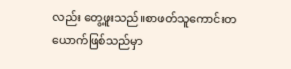လည်း တွေ့ဖူးသည်။စာဖတ်သူကောင်းတယောက်ဖြစ်သည်မှာ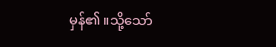မှန်၏။သို့သော်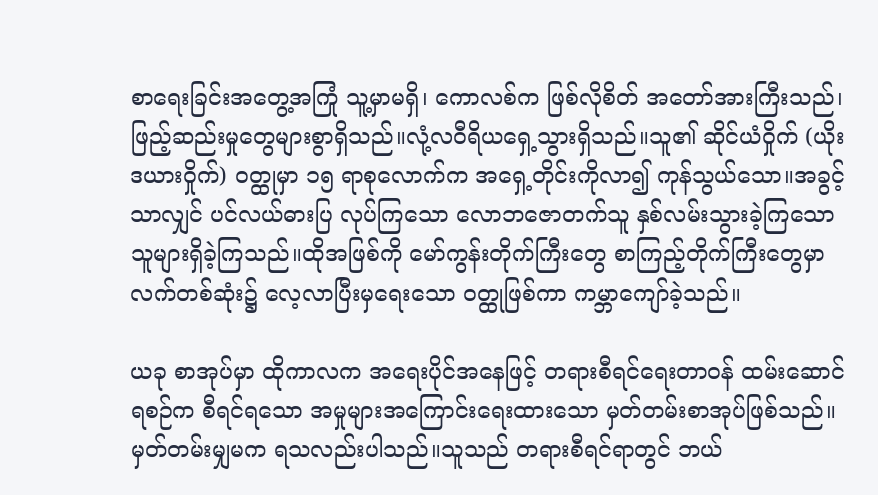စာရေးခြင်းအတွေ့အကြုံ သူ့မှာမရှိ၊ ကောလစ်က ဖြစ်လိုစိတ် အတော်အားကြီးသည်၊ ဖြည့်ဆည်းမှုတွေများစွာရှိသည်။လုံ့လဝီရိယရှေ့သွားရှိသည်။သူ၏ ဆိုင်ယံဝှိုက် (ယိုးဒယားဝှိုက်) ဝတ္ထုမှာ ၁၅ ရာစုလောက်က အရှေ့တိုင်းကိုလာ၍ ကုန်သွယ်သော။အခွင့်သာလျှင် ပင်လယ်ဓားပြ လုပ်ကြသော လောဘဇောတက်သူ နှစ်လမ်းသွားခဲ့ကြသောသူများရှိခဲ့ကြသည်။ထိုအဖြစ်ကို မော်ကွန်းတိုက်ကြီးတွေ စာကြည့်တိုက်ကြီးတွေမှာ လက်တစ်ဆုံး၌ လေ့လာပြီးမှရေးသော ဝတ္ထုဖြစ်ကာ ကမ္ဘာကျော်ခဲ့သည်။

ယခု စာအုပ်မှာ ထိုကာလက အရေးပိုင်အနေဖြင့် တရားစီရင်ရေးတာဝန် ထမ်းဆောင်ရစဉ်က စီရင်ရသော အမှုများအကြောင်းရေးထားသော မှတ်တမ်းစာအုပ်ဖြစ်သည်။မှတ်တမ်းမျှမက ရသလည်းပါသည်။သူသည် တရားစီရင်ရာတွင် ဘယ်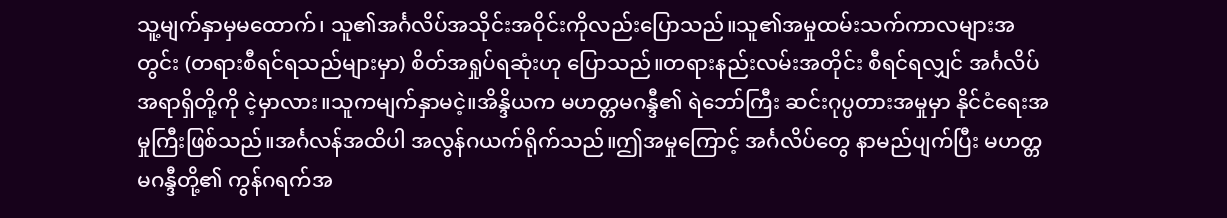သူ့မျက်နှာမှမထောက်၊ သူ၏အင်္ဂလိပ်အသိုင်းအဝိုင်းကိုလည်းပြောသည်။သူ၏အမှုထမ်းသက်ကာလများအတွင်း (တရားစီရင်ရသည်များမှာ) စိတ်အရှုပ်ရဆုံးဟု ပြောသည်။တရားနည်းလမ်းအတိုင်း စီရင်ရလျှင် အင်္ဂလိပ်အရာရှိတို့ကို ငဲ့မှာလား။သူကမျက်နှာမငဲ့။အိန္ဒိယက မဟတ္တမဂန္ဒီ၏ ရဲဘော်ကြီး ဆင်းဂုပ္ပတားအမှုမှာ နိုင်ငံရေးအမှုကြီးဖြစ်သည်။အင်္ဂလန်အထိပါ အလွန်ဂယက်ရိုက်သည်။ဤအမှုကြောင့် အင်္ဂလိပ်တွေ နာမည်ပျက်ပြီး မဟတ္တမဂန္ဒီတို့၏ ကွန်ဂရက်အ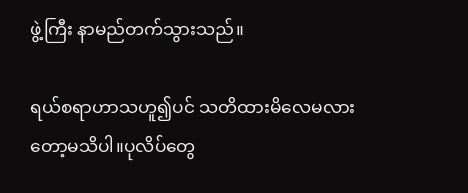ဖွဲ့ကြီး နာမည်တက်သွားသည်။

ရယ်စရာဟာသဟူ၍ပင် သတိထားမိလေမလားတော့မသိပါ။ပုလိပ်တွေ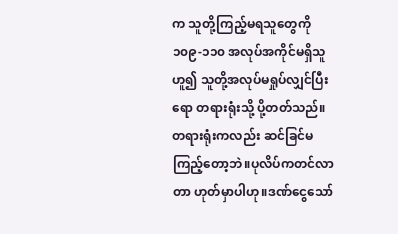က သူတို့ကြည့်မရသူတွေကို ၁၀၉-၁၁၀ အလုပ်အကိုင်မရှိသူဟူ၍ သူတို့အလုပ်မရှုပ်လျှင်ပြီးရော တရားရုံးသို့ ပို့တတ်သည်။တရားရုံးကလည်း ဆင်ခြင်မကြည့်တော့ဘဲ။ပုလိပ်ကတင်လာတာ ဟုတ်မှာပါဟု။ဒဏ်ငွေသော်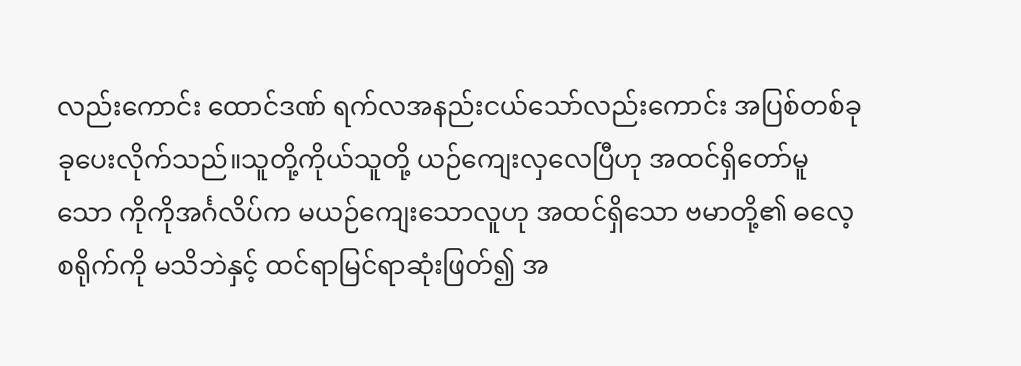လည်းကောင်း ထောင်ဒဏ် ရက်လအနည်းငယ်သော်လည်းကောင်း အပြစ်တစ်ခုခုပေးလိုက်သည်။သူတို့ကိုယ်သူတို့ ယဉ်ကျေးလှလေပြီဟု အထင်ရှိတော်မူသော ကိုကိုအင်္ဂလိပ်က မယဉ်ကျေးသောလူဟု အထင်ရှိသော ဗမာတို့၏ ဓလေ့စရိုက်ကို မသိဘဲနှင့် ထင်ရာမြင်ရာဆုံးဖြတ်၍ အ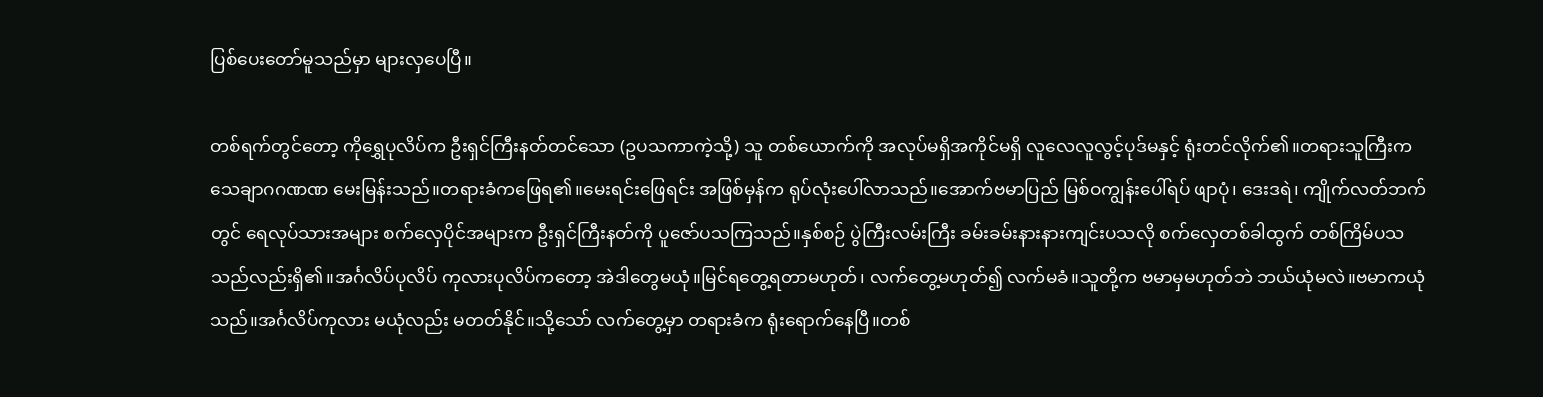ပြစ်ပေးတော်မူသည်မှာ များလှပေပြီ။

တစ်ရက်တွင်တော့ ကိုရွှေပုလိပ်က ဦးရှင်ကြီးနတ်တင်သော (ဥပသကာကဲ့သို့) သူ တစ်ယောက်ကို အလုပ်မရှိအကိုင်မရှိ လူလေလူလွင့်ပုဒ်မနှင့် ရုံးတင်လိုက်၏။တရားသူကြီးက သေချာဂဂဏဏ မေးမြန်းသည်။တရားခံကဖြေရ၏။မေးရင်းဖြေရင်း အဖြစ်မှန်က ရုပ်လုံးပေါ်လာသည်။အောက်ဗမာပြည် မြစ်ဝကျွန်းပေါ်ရပ် ဖျာပုံ၊ ဒေးဒရဲ၊ ကျိုက်လတ်ဘက်တွင် ရေလုပ်သားအများ စက်လှေပိုင်အများက ဦးရှင်ကြီးနတ်ကို ပူဇော်ပသကြသည်။နှစ်စဉ် ပွဲကြီးလမ်းကြီး ခမ်းခမ်းနားနားကျင်းပသလို စက်လှေတစ်ခါထွက် တစ်ကြိမ်ပသသည်လည်းရှိ၏။အင်္ဂလိပ်ပုလိပ် ကုလားပုလိပ်ကတော့ အဲဒါတွေမယုံ။မြင်ရတွေ့ရတာမဟုတ်၊ လက်တွေ့မဟုတ်၍ လက်မခံ။သူတို့က ဗမာမှမဟုတ်ဘဲ ဘယ်ယုံမလဲ။ဗမာကယုံသည်။အင်္ဂလိပ်ကုလား မယုံလည်း မတတ်နိုင်။သို့သော် လက်တွေ့မှာ တရားခံက ရုံးရောက်နေပြီ။တစ်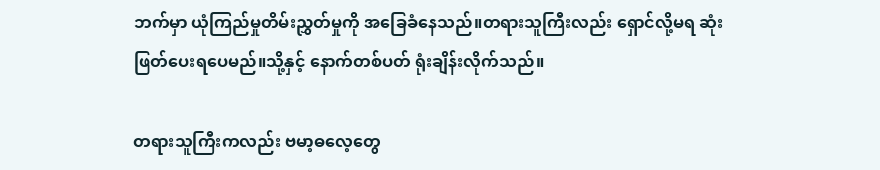ဘက်မှာ ယုံကြည်မှုတိမ်းညွှတ်မှုကို အခြေခံနေသည်။တရားသူကြီးလည်း ရှောင်လို့မရ ဆုံးဖြတ်ပေးရပေမည်။သို့နှင့် နောက်တစ်ပတ် ရုံးချိန်းလိုက်သည်။

တရားသူကြီးကလည်း ဗမာ့ဓလေ့တွေ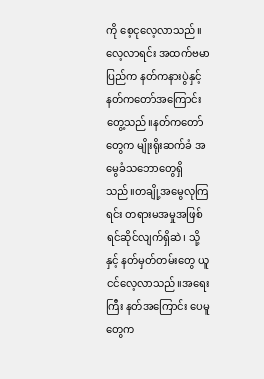ကို စေ့ငုလေ့လာသည်။လေ့လာရင်း အထက်ဗမာပြည်က နတ်ကနားပွဲနှင့် နတ်ကတော်အကြောင်း တွေ့သည်။နတ်ကတော်တွေက မျိုးရိုးဆက်ခံ အမွေခံသဘောတွေရှိသည်။တချို့အမွေလုကြရင်း တရားမအမှုအဖြစ် ရင်ဆိုင်လျက်ရှိဆဲ၊ သို့နှင့် နတ်မှတ်တမ်းတွေ ယူငင်လေ့လာသည်။အရေးကြီး နတ်အကြောင်း ပေမူတွေက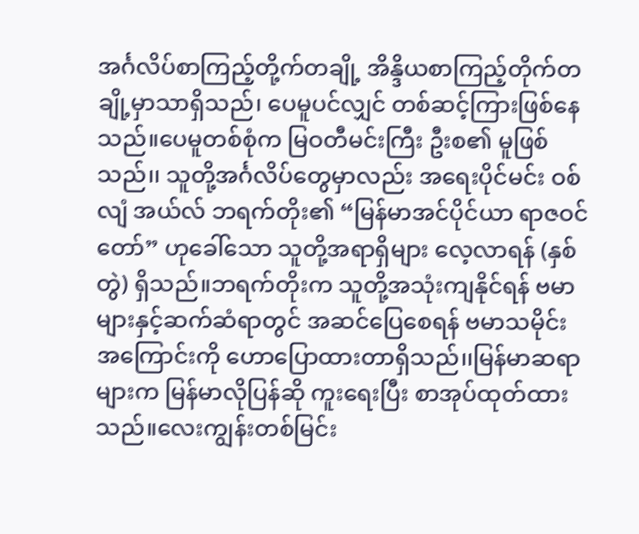အင်္ဂလိပ်စာကြည့်တို့က်တချို့ အိန္ဒိယစာကြည့်တိုက်တချို့မှာသာရှိသည်၊ ပေမူပင်လျှင် တစ်ဆင့်ကြားဖြစ်နေသည်။ပေမူတစ်စုံက မြဝတီမင်းကြီး ဦးစ၏ မူဖြစ်သည်၊၊ သူတို့အင်္ဂလိပ်တွေမှာလည်း အရေးပိုင်မင်း ဝစ်လျံ အယ်လ် ဘရက်တိုး၏ “မြန်မာအင်ပိုင်ယာ ရာဇဝင်တော်” ဟုခေါ်သော သူတို့အရာရှိများ လေ့လာရန် (နှစ်တွဲ) ရှိသည်။ဘရက်တိုးက သူတို့အသုံးကျနိုင်ရန် ဗမာများနှင့်ဆက်ဆံရာတွင် အဆင်ပြေစေရန် ဗမာသမိုင်းအကြောင်းကို ဟောပြောထားတာရှိသည်၊၊မြန်မာဆရာများက မြန်မာလိုပြန်ဆို ကူးရေးပြီး စာအုပ်ထုတ်ထားသည်။လေးကျွန်းတစ်မြင်း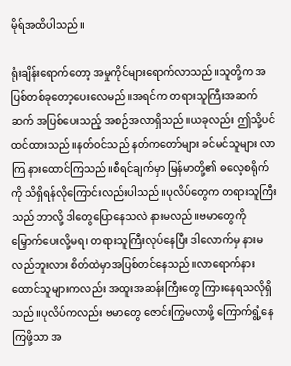မိုရ်အထိပါသည်။

ရုံးချိန်းရောက်တော့ အမှုကိုင်များရောက်လာသည်။သူတို့က အပြစ်တစ်ခုတော့ပေးလေမည်။အရင်က တရားသူကြီးအဆက်ဆက် အပြစ်ပေးသည့် အစဉ်အလာရှိသည်။ယခုလည်း ဤသို့ပင်ထင်ထားသည်။နတ်ဝင်သည် နတ်ကတော်များ ခင်မင်သူများ လာကြ နားထောင်ကြသည်။စီရင်ချက်မှာ မြန်မာတို့၏ ဓလေ့စရိုက်ကို သိရှိရန်လိုကြောင်းလည်းပါသည်။ပုလိပ်တွေက တရားသူကြီးသည် ဘာလို့ ဒါတွေပြောနေသလဲ နားမလည်။ဗမာတွေကို မြှောက်ပေးလို့မရ၊ တရားသူကြီးလုပ်နေပြီး ဒါလောက်မှ နားမလည်ဘူးလား စိတ်ထဲမှာအပြစ်တင်နေသည်။လာရောက်နားထောင်သူများကလည်း အထူးအဆန်းကြီးတွေ ကြားနေရသလိုရှိသည်။ပုလိပ်ကလည်း ဗမာတွေ ဇောင်းကြွမလာဖို့ ကြောက်ရွံ့နေကြဖို့သာ အ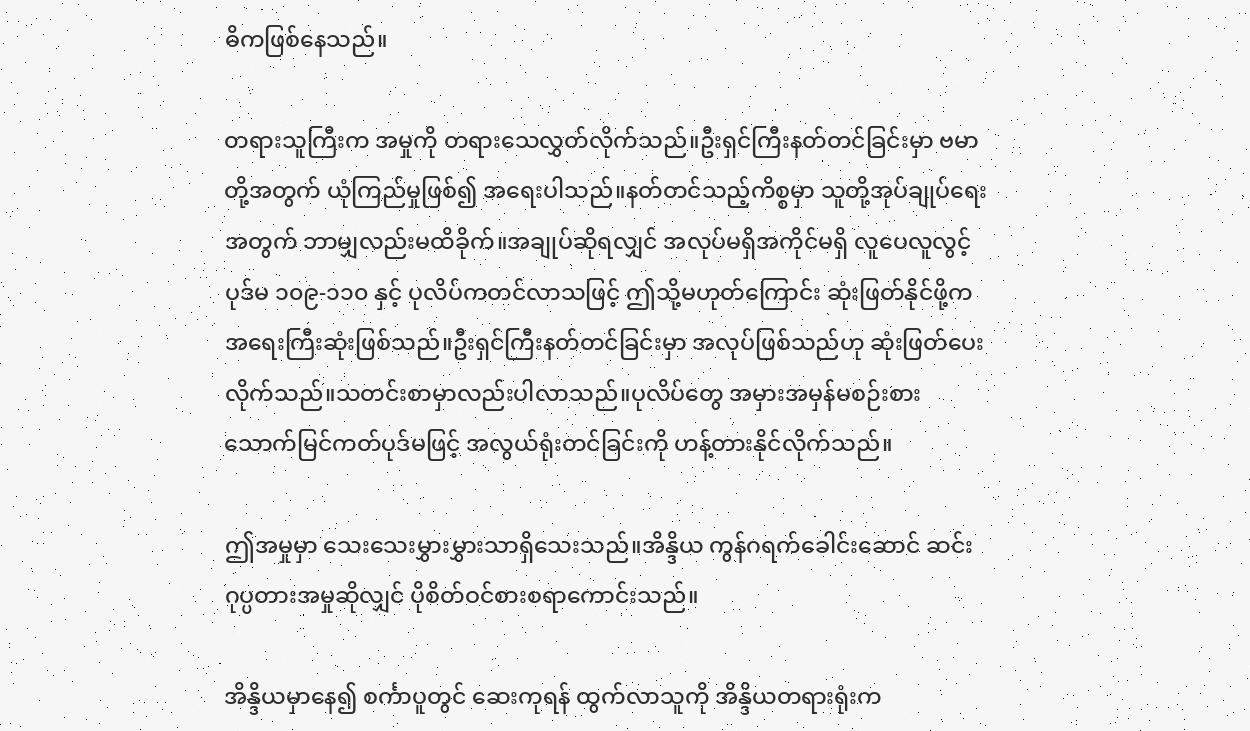ဓိကဖြစ်နေသည်။

တရားသူကြီးက အမှုကို တရားသေလွှတ်လိုက်သည်။ဦးရှင်ကြီးနတ်တင်ခြင်းမှာ ဗမာတို့အတွက် ယုံကြည်မှုဖြစ်၍ အရေးပါသည်။နတ်တင်သည့်ကိစ္စမှာ သူတို့အုပ်ချုပ်ရေးအတွက် ဘာမျှလည်းမထိခိုက်။အချုပ်ဆိုရလျှင် အလုပ်မရှိအကိုင်မရှိ လူပေလူလွင့် ပုဒ်မ ၁၀၉-၁၁၀ နှင့် ပုလိပ်ကတင်လာသဖြင့် ဤသို့မဟုတ်ကြောင်း ဆုံးဖြတ်နိုင်ဖို့က အရေးကြီးဆုံးဖြစ်သည်။ဦးရှင်ကြီးနတ်တင်ခြင်းမှာ အလုပ်ဖြစ်သည်ဟု ဆုံးဖြတ်ပေးလိုက်သည်။သတင်းစာမှာလည်းပါလာသည်။ပုလိပ်တွေ အမှားအမှန်မစဉ်းစား သောက်မြင်ကတ်ပုဒ်မဖြင့် အလွယ်ရုံးတင်ခြင်းကို ဟန့်တားနိုင်လိုက်သည်။

ဤအမှုမှာ သေးသေးမွှားမွှားသာရှိသေးသည်။အိန္ဒိယ ကွန်ဂရက်ခေါင်းဆောင် ဆင်းဂုပ္ပတားအမှုဆိုလျှင် ပိုစိတ်ဝင်စားစရာကောင်းသည်။

အိန္ဒိယမှာနေ၍ စင်္ကာပူတွင် ဆေးကုရန် ထွက်လာသူကို အိန္ဒိယတရားရုံးက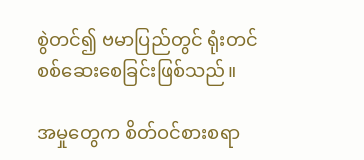စွဲတင်၍ ဗမာပြည်တွင် ရုံးတင်စစ်ဆေးစေခြင်းဖြစ်သည်။

အမှုတွေက စိတ်ဝင်စားစရာ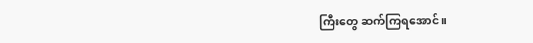ကြီးတွေ ဆက်ကြရအောင်။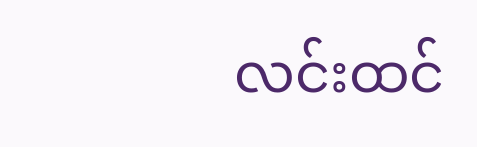လင်းထင်